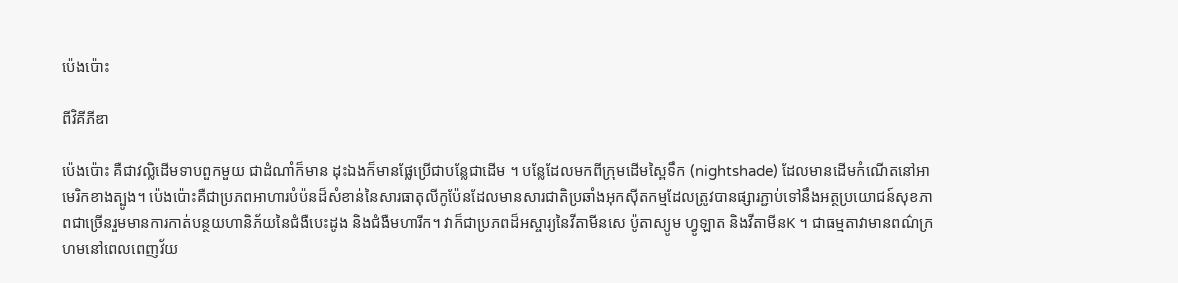ប៉េងប៉ោះ

ពីវិគីភីឌា

ប៉េងប៉ោះ គឺជាវល្លិដើមទាបពួកមួយ ជាដំណាំក៏មាន ដុះឯងក៏មានផ្លែប្រើជាបន្លែជាដើម ។ បន្លែដែលមកពីក្រុមដើមស្ពៃទឹក (nightshade) ដែលមានដើមកំណើតនៅអាមេរិកខាងត្បូង។ ប៉េងប៉ោះគឺជាប្រភពអាហារបំប៉នដ៏សំខាន់នៃសារធាតុលីកូប៉ែនដែលមានសារជាតិប្រឆាំងអុកស៊ីតកម្មដែលត្រូវបានផ្សារភ្ជាប់ទៅនឹងអត្ថប្រយោជន៍សុខភាពជាច្រើនរួមមានការកាត់បន្ថយហានិភ័យនៃជំងឺបេះដូង និងជំងឺមហារីក។ វាក៏ជាប្រភពដ៏អស្ចារ្យនៃវីតាមីនសេ ប៉ូតាស្យូម ហ្វូឡាត និងវីតាមីនK ។ ជាធម្មតាវាមានពណ៌ក្រហមនៅពេលពេញវ័យ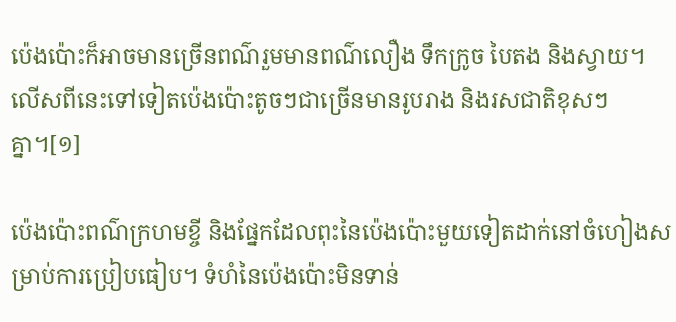ប៉េងប៉ោះក៏អាចមានច្រើនពណ៌រួមមានពណ៌លឿង ទឹកក្រូច បៃតង និងស្វាយ។ លើសពីនេះទៅទៀតប៉េងប៉ោះតូចៗជាច្រើនមានរូបរាង និងរសជាតិខុសៗគ្នា។[១]

ប៉េងប៉ោះពណ៌ក្រហមខ្ចី និងផ្នែកដែលពុះនៃប៉េងប៉ោះមួយទៀតដាក់នៅចំហៀងសម្រាប់ការប្រៀបធៀប។ ទំហំនៃប៉េងប៉ោះមិនទាន់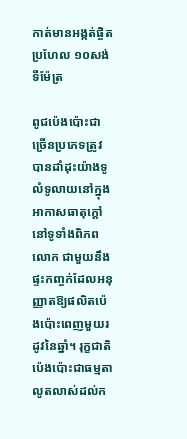កាត់មានអង្កត់ផ្ចិតប្រហែល ១០សង់ទីម៉ែត្រ

ពូជប៉េងប៉ោះជាច្រើនប្រភេទត្រូវបានដាំដុះយ៉ាងទូលំទូលាយនៅក្នុងអាកាសធាតុក្តៅនៅទូទាំងពិភពលោក ជាមួយនឹងផ្ទះកញ្ចក់ដែលអនុញ្ញាតឱ្យផលិតប៉េងប៉ោះពេញមួយរដូវនៃឆ្នាំ។ រុក្ខជាតិប៉េងប៉ោះជាធម្មតាលូតលាស់ដល់ក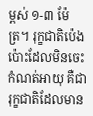ម្ពស់ ១-៣ ម៉ែត្រ។ រុក្ខជាតិប៉េងប៉ោះដែលមិនចេះកំណត់អាយុ គឺជារុក្ខជាតិដែលមាន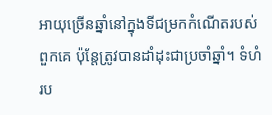អាយុច្រើនឆ្នាំនៅក្នុងទីជម្រកកំណើតរបស់ពួកគេ ប៉ុន្តែត្រូវបានដាំដុះជាប្រចាំឆ្នាំ។ ទំហំរប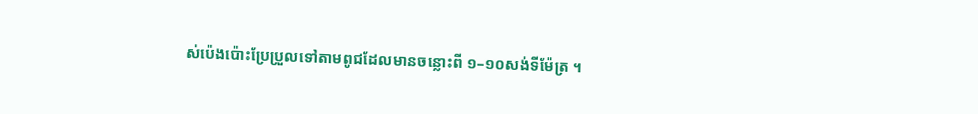ស់ប៉េងប៉ោះប្រែប្រួលទៅតាមពូជដែលមានចន្លោះពី ១–១០សង់ទីម៉ែត្រ ។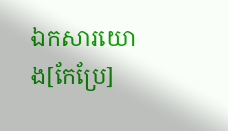ឯកសារយោង[កែប្រែ]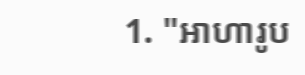1. "អាហារូប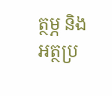ត្ថម្ភ និងអត្ថប្រ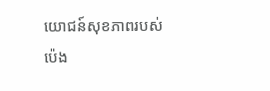យោជន៍សុខភាពរបស់ប៉េង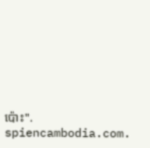ប៉ោះ". spiencambodia.com.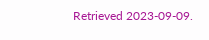Retrieved 2023-09-09.